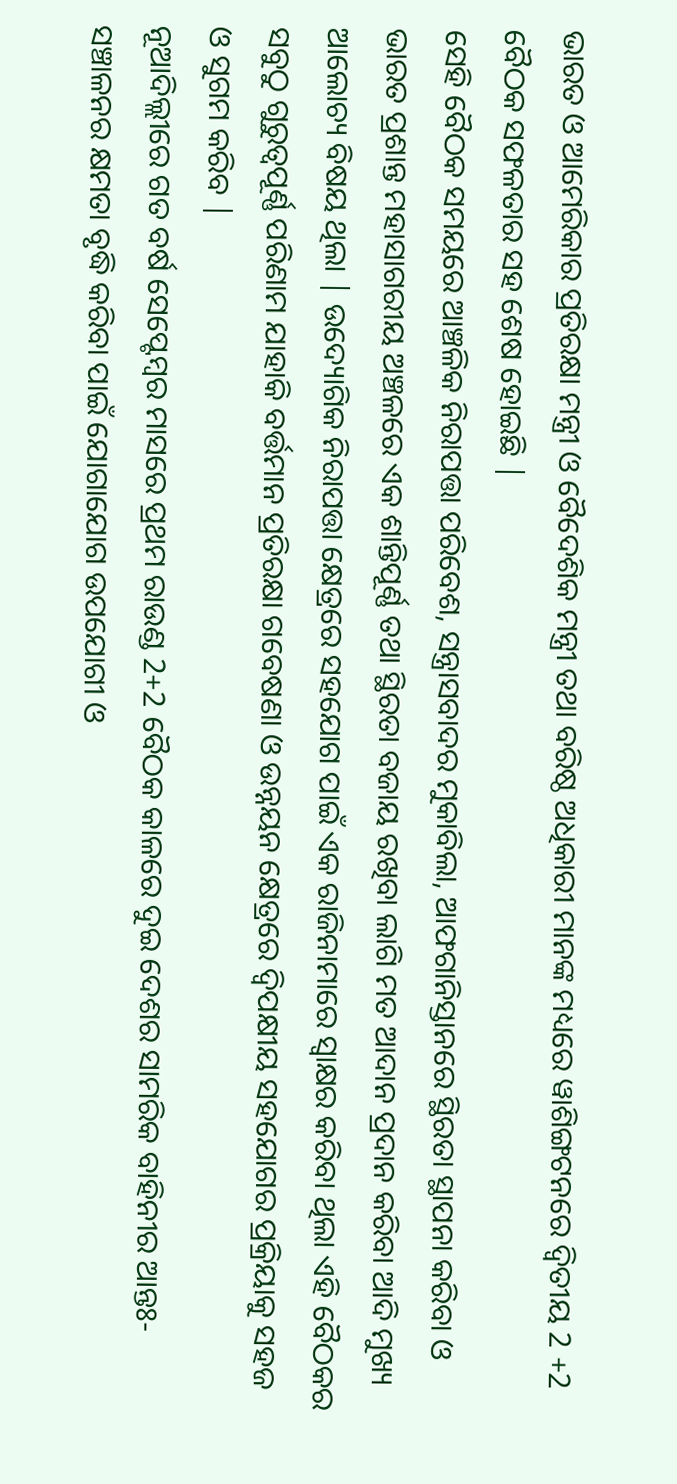ଭାରତ ଓ ଆମେରିକାର ପ୍ରତିରକ୍ଷା ମନ୍ତ୍ରୀ ଓ ବୈଦେଶିକ ମନ୍ତ୍ରୀ ତଥା ବରିଷ୍ଠ ଅଧିକାରୀ ମାନଙ୍କ ମଧ୍ୟରେ ୱାଶିଙ୍ଗଟନରେ ଦ୍ଵିତୀୟ 2 +2 ବୈଠକ ସଫଳତାର ସହ ଶେଷ ହୋଇଛି |
ସେହି ବୈଠକ ସମୟରେ ଆଞ୍ଚଳିକ ନିରାପତ୍ତା ପରିବେଶ, ସନ୍ତ୍ରାସବାଦର ମୁକାବିଲା, ଆଫଗାନିସ୍ତାନରେ ସ୍ଥିରତା ସ୍ଥାପନା କରିବା ଓ ଭାରତ ପ୍ରଶାନ୍ତ ମହାସାଗରୀୟ ଅଞ୍ଚଳରେ ଏକ ଶାନ୍ତିପୂର୍ଣ୍ଣ ତଥା ସ୍ଥିରତା ବଜାୟ ରଖିବା ଲାଗି ମତ ଆଦାନ ପ୍ରଦାନ କରିବା ଆଦି ମୁଖ୍ୟ ଆଲୋଚ୍ୟ ବିଷୟ ଥିଲା | ଉଦ୍ୟୋଗିକ ନିରାପତ୍ତା କ୍ଷେତ୍ରରେ ସହଯୋଗ ପାଇଁ ଏକ ରାଜିନାମାରେ ସ୍ଵାକ୍ଷର କରିବା ଥିଲା ଏହି ବୈଠକର ସବୁଠୁ ଗୁରୁତ୍ୱପୂର୍ଣ୍ଣ ପରିଣାମ ଯାହାକି ବର୍ତ୍ତମାନ ପ୍ରତିରକ୍ଷା ଗବେଷଣା ଓ ଉନ୍ନୟନ କ୍ଷେତ୍ରରେ ଦ୍ଵିପକ୍ଷୀୟ ସହଯୋଗର ପ୍ରକ୍ରିୟାକୁ ସହଜ ଓ ସୁଗମ କରିବ |
ନୂଆଦିଲ୍ଲୀରେ ଗତ ବର୍ଷ ସେପ୍ଟେମ୍ବର ମାସରେ ପ୍ରଥମ ରାଉଣ୍ଡ 2+2 ବୈଠକ କାଳରେ ଦୁଇ ଦେଶର ସାମରିକ ବାହିନୀର ଆନ୍ତଃ-ସଞ୍ଚାଳନର କ୍ଷମତା ବୃଦ୍ଧି କରିବା ପାଇଁ ଯୋଗାଯୋଗ ଉପଯୋଗୀ ଓ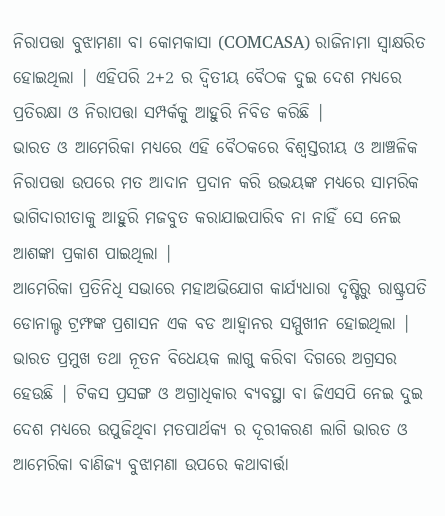ନିରାପତ୍ତା ବୁଝାମଣା ବା କୋମକାସା (COMCASA) ରାଜିନାମା ସ୍ବାକ୍ଷରିତ ହୋଇଥିଲା | ଏହିପରି 2+2 ର ଦ୍ଵିତୀୟ ବୈଠକ ଦୁଇ ଦେଶ ମଧ୍ୟରେ ପ୍ରତିରକ୍ଷା ଓ ନିରାପତ୍ତା ସମ୍ପର୍କକୁ ଆହୁରି ନିବିଡ କରିଛି |
ଭାରତ ଓ ଆମେରିକା ମଧ୍ୟରେ ଏହି ବୈଠକରେ ବିଶ୍ଵସ୍ତରୀୟ ଓ ଆଞ୍ଚଳିକ ନିରାପତ୍ତା ଉପରେ ମତ ଆଦାନ ପ୍ରଦାନ କରି ଉଭୟଙ୍କ ମଧ୍ୟରେ ସାମରିକ ଭାଗିଦାରୀତାକୁ ଆହୁରି ମଜବୁତ କରାଯାଇପାରିବ ନା ନାହିଁ ସେ ନେଇ ଆଶଙ୍କା ପ୍ରକାଶ ପାଇଥିଲା |
ଆମେରିକା ପ୍ରତିନିଧି ସଭାରେ ମହାଅଭିଯୋଗ କାର୍ଯ୍ୟଧାରା ଦୃଷ୍ଟିରୁ ରାଷ୍ଟ୍ରପତି ଡୋନାଲ୍ଡ ଟ୍ରମ୍ଫଙ୍କ ପ୍ରଶାସନ ଏକ ବଡ ଆହ୍ଵାନର ସମ୍ମୁଖୀନ ହୋଇଥିଲା | ଭାରତ ପ୍ରମୁଖ ତଥା ନୂତନ ବିଧେୟକ ଲାଗୁ କରିବା ଦିଗରେ ଅଗ୍ରସର ହେଉଛି | ଟିକସ ପ୍ରସଙ୍ଗ ଓ ଅଗ୍ରାଧିକାର ବ୍ୟବସ୍ଥା ବା ଜିଏସପି ନେଇ ଦୁଇ ଦେଶ ମଧ୍ୟରେ ଉପୁଜିଥିବା ମତପାର୍ଥକ୍ୟ ର ଦୂରୀକରଣ ଲାଗି ଭାରତ ଓ ଆମେରିକା ବାଣିଜ୍ୟ ବୁଝାମଣା ଉପରେ କଥାବାର୍ତ୍ତା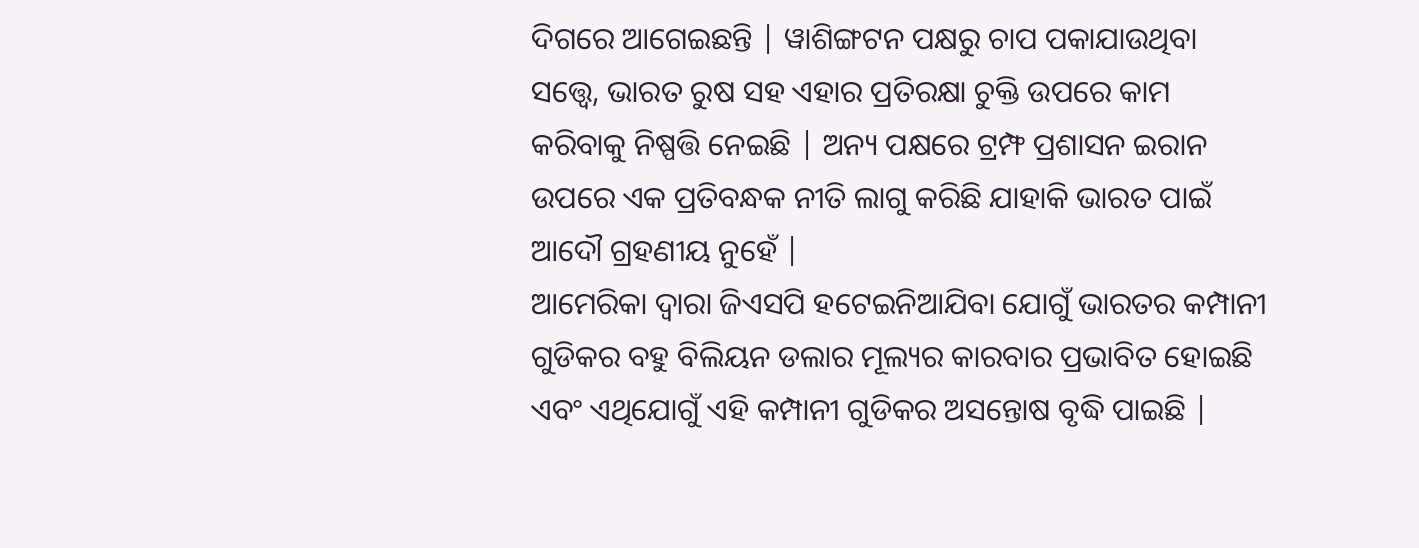ଦିଗରେ ଆଗେଇଛନ୍ତି | ୱାଶିଙ୍ଗଟନ ପକ୍ଷରୁ ଚାପ ପକାଯାଉଥିବା ସତ୍ତ୍ୱେ, ଭାରତ ରୁଷ ସହ ଏହାର ପ୍ରତିରକ୍ଷା ଚୁକ୍ତି ଉପରେ କାମ କରିବାକୁ ନିଷ୍ପତ୍ତି ନେଇଛି | ଅନ୍ୟ ପକ୍ଷରେ ଟ୍ରମ୍ଫ ପ୍ରଶାସନ ଇରାନ ଉପରେ ଏକ ପ୍ରତିବନ୍ଧକ ନୀତି ଲାଗୁ କରିଛି ଯାହାକି ଭାରତ ପାଇଁ ଆଦୌ ଗ୍ରହଣୀୟ ନୁହେଁ |
ଆମେରିକା ଦ୍ଵାରା ଜିଏସପି ହଟେଇନିଆଯିବା ଯୋଗୁଁ ଭାରତର କମ୍ପାନୀ ଗୁଡିକର ବହୁ ବିଲିୟନ ଡଲାର ମୂଲ୍ୟର କାରବାର ପ୍ରଭାବିତ ହୋଇଛି ଏବଂ ଏଥିଯୋଗୁଁ ଏହି କମ୍ପାନୀ ଗୁଡିକର ଅସନ୍ତୋଷ ବୃଦ୍ଧି ପାଇଛି |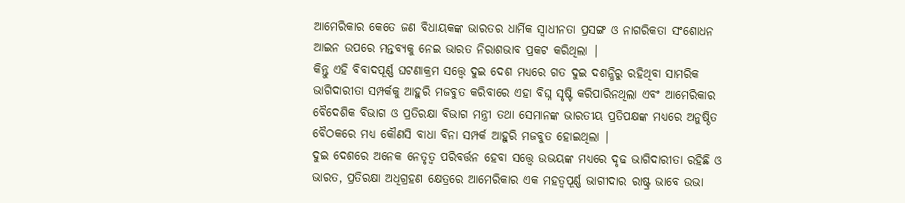ଆମେରିକାର କେତେ ଜଣ ବିଧାୟକଙ୍କ ଭାରତର ଧାର୍ମିକ ସ୍ଵାଧୀନତା ପ୍ରସଙ୍ଗ ଓ ନାଗରିକତା ସଂଶୋଧନ ଆଇନ ଉପରେ ମନ୍ତବ୍ୟକୁ ନେଇ ଭାରତ ନିରାଶଭାବ ପ୍ରକଟ କରିଥିଲା |
କିନ୍ତୁ ଏହି ବିବାଦପୂର୍ଣ୍ଣ ଘଟଣାକ୍ରମ ସତ୍ତ୍ୱେ ଦୁଇ ଦେଶ ମଧ୍ୟରେ ଗତ ଦୁଇ ଦଶନ୍ଧିରୁ ରହିଥିବା ସାମରିକ ଭାଗିଦାରୀତା ସମ୍ପର୍କକୁ ଆହୁରି ମଜବୁତ କରିବାରେ ଏହା ବିଘ୍ନ ସୃଷ୍ଟି କରିପାରିନଥିଲା ଏବଂ ଆମେରିକାର ବୈଦେଶିକ ବିଭାଗ ଓ ପ୍ରତିରକ୍ଷା ବିଭାଗ ମନ୍ତ୍ରୀ ତଥା ସେମାନଙ୍କ ଭାରତୀୟ ପ୍ରତିପକ୍ଷଙ୍କ ମଧ୍ୟରେ ଅନୁଷ୍ଠିତ ବୈଠକରେ ମଧ୍ୟ କୌଣସି ବାଧା ବିନା ସମ୍ପର୍କ ଆହୁରି ମଜବୁତ ହୋଇଥିଲା |
ଦୁଇ ଦେଶରେ ଅନେକ ନେତୃତ୍ଵ ପରିବର୍ତ୍ତନ ହେବା ସତ୍ତ୍ୱେ ଉଭୟଙ୍କ ମଧ୍ୟରେ ଦୃଢ ଭାଗିଦାରୀତା ରହିଛି ଓ ଭାରତ, ପ୍ରତିରକ୍ଷା ଅଧିଗ୍ରହଣ କ୍ଷେତ୍ରରେ ଆମେରିକାର ଏକ ମହତ୍ବପୂର୍ଣ୍ଣ ଭାଗୀଦାର ରାଷ୍ଟ୍ର ଭାବେ ଉଭା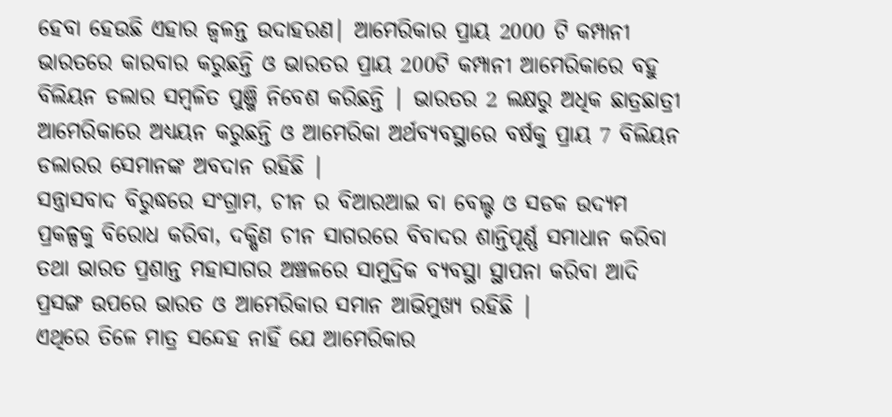ହେବା ହେଉଛି ଏହାର ଜ୍ଵଳନ୍ତ ଉଦାହରଣ| ଆମେରିକାର ପ୍ରାୟ 2000 ଟି କମ୍ପାନୀ ଭାରତରେ କାରବାର କରୁଛନ୍ତି ଓ ଭାରତର ପ୍ରାୟ 200ଟି କମ୍ପାନୀ ଆମେରିକାରେ ବହୁ ବିଲିୟନ ଡଲାର ସମ୍ବଳିତ ପୁଞ୍ଜି ନିବେଶ କରିଛନ୍ତି | ଭାରତର 2 ଲକ୍ଷରୁ ଅଧିକ ଛାତ୍ରଛାତ୍ରୀ ଆମେରିକାରେ ଅଧ୍ୟୟନ କରୁଛନ୍ତି ଓ ଆମେରିକା ଅର୍ଥବ୍ୟବସ୍ଥାରେ ବର୍ଷକୁ ପ୍ରାୟ 7 ବିଲିୟନ ଡଲାରର ସେମାନଙ୍କ ଅବଦାନ ରହିଛି |
ସନ୍ତ୍ରାସବାଦ ବିରୁଦ୍ଧରେ ସଂଗ୍ରାମ, ଚୀନ ର ବିଆରଆଇ ବା ବେଲ୍ଟ ଓ ସଡକ ଉଦ୍ୟମ ପ୍ରକଳ୍ପକୁ ବିରୋଧ କରିବା, ଦକ୍ଷିଣ ଚୀନ ସାଗରରେ ବିବାଦର ଶାନ୍ତିପୂର୍ଣ୍ଣ ସମାଧାନ କରିବା ତଥା ଭାରତ ପ୍ରଶାନ୍ତ ମହାସାଗର ଅଞ୍ଚଳରେ ସାମୁଦ୍ରିକ ବ୍ୟବସ୍ଥା ସ୍ଥାପନା କରିବା ଆଦି ପ୍ରସଙ୍ଗ ଉପରେ ଭାରତ ଓ ଆମେରିକାର ସମାନ ଆଭିମୁଖ୍ୟ ରହିଛି |
ଏଥିରେ ତିଳେ ମାତ୍ର ସନ୍ଦେହ ନାହିଁ ଯେ ଆମେରିକାର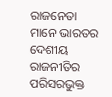ରାଜନେତା ମାନେ ଭାରତର ଦେଶୀୟ ରାଜନୀତିର ପରିସରଭୁକ୍ତ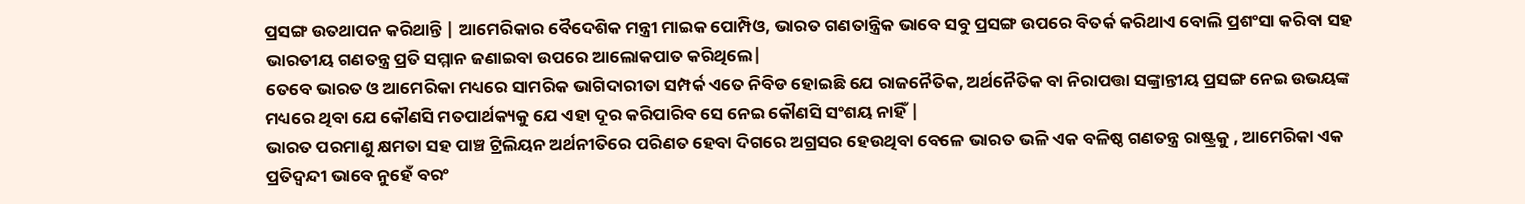ପ୍ରସଙ୍ଗ ଉତଥାପନ କରିଥାନ୍ତି | ଆମେରିକାର ବୈଦେଶିକ ମନ୍ତ୍ରୀ ମାଇକ ପୋମ୍ପିଓ, ଭାରତ ଗଣତାନ୍ତ୍ରିକ ଭାବେ ସବୁ ପ୍ରସଙ୍ଗ ଉପରେ ବିତର୍କ କରିଥାଏ ବୋଲି ପ୍ରଶଂସା କରିବା ସହ ଭାରତୀୟ ଗଣତନ୍ତ୍ର ପ୍ରତି ସମ୍ମାନ ଜଣାଇବା ଉପରେ ଆଲୋକପାତ କରିଥିଲେ|
ତେବେ ଭାରତ ଓ ଆମେରିକା ମଧ୍ୟରେ ସାମରିକ ଭାଗିଦାରୀତା ସମ୍ପର୍କ ଏତେ ନିବିଡ ହୋଇଛି ଯେ ରାଜନୈତିକ, ଅର୍ଥନୈତିକ ବା ନିରାପତ୍ତା ସଙ୍କ୍ରାନ୍ତୀୟ ପ୍ରସଙ୍ଗ ନେଇ ଉଭୟଙ୍କ ମଧ୍ୟରେ ଥିବା ଯେ କୌଣସି ମତପାର୍ଥକ୍ୟକୁ ଯେ ଏହା ଦୂର କରିପାରିବ ସେ ନେଇ କୌଣସି ସଂଶୟ ନାହିଁ |
ଭାରତ ପରମାଣୁ କ୍ଷମତା ସହ ପାଞ୍ଚ ଟ୍ରିଲିୟନ ଅର୍ଥନୀତିରେ ପରିଣତ ହେବା ଦିଗରେ ଅଗ୍ରସର ହେଉଥିବା ବେଳେ ଭାରତ ଭଳି ଏକ ବଳିଷ୍ଠ ଗଣତନ୍ତ୍ର ରାଷ୍ଟ୍ରକୁ , ଆମେରିକା ଏକ ପ୍ରତିଦ୍ଵନ୍ଦୀ ଭାବେ ନୁହେଁ ବରଂ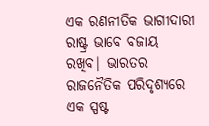ଏକ ରଣନୀତିକ ଭାଗୀଦାରୀ ରାଷ୍ଟ୍ର ଭାବେ ବଜାୟ ରଖିବ| ଭାରତର ରାଜନୈତିକ ପରିଦୃଶ୍ୟରେ ଏକ ସ୍ପଷ୍ଟ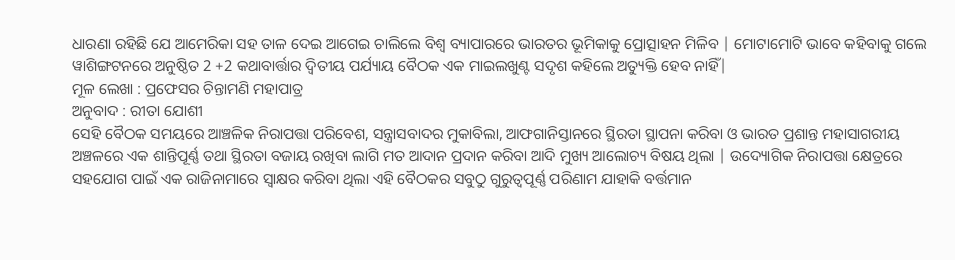ଧାରଣା ରହିଛି ଯେ ଆମେରିକା ସହ ତାଳ ଦେଇ ଆଗେଇ ଚାଲିଲେ ବିଶ୍ଵ ବ୍ୟାପାରରେ ଭାରତର ଭୂମିକାକୁ ପ୍ରୋତ୍ସାହନ ମିଳିବ | ମୋଟାମୋଟି ଭାବେ କହିବାକୁ ଗଲେ ୱାଶିଙ୍ଗଟନରେ ଅନୁଷ୍ଠିତ 2 +2 କଥାବାର୍ତ୍ତାର ଦ୍ଵିତୀୟ ପର୍ଯ୍ୟାୟ ବୈଠକ ଏକ ମାଇଲଖୁଣ୍ଟ ସଦୃଶ କହିଲେ ଅତ୍ୟୁକ୍ତି ହେବ ନାହିଁ|
ମୂଳ ଲେଖା : ପ୍ରଫେସର ଚିନ୍ତାମଣି ମହାପାତ୍ର
ଅନୁବାଦ : ରୀତା ଯୋଶୀ
ସେହି ବୈଠକ ସମୟରେ ଆଞ୍ଚଳିକ ନିରାପତ୍ତା ପରିବେଶ, ସନ୍ତ୍ରାସବାଦର ମୁକାବିଲା, ଆଫଗାନିସ୍ତାନରେ ସ୍ଥିରତା ସ୍ଥାପନା କରିବା ଓ ଭାରତ ପ୍ରଶାନ୍ତ ମହାସାଗରୀୟ ଅଞ୍ଚଳରେ ଏକ ଶାନ୍ତିପୂର୍ଣ୍ଣ ତଥା ସ୍ଥିରତା ବଜାୟ ରଖିବା ଲାଗି ମତ ଆଦାନ ପ୍ରଦାନ କରିବା ଆଦି ମୁଖ୍ୟ ଆଲୋଚ୍ୟ ବିଷୟ ଥିଲା | ଉଦ୍ୟୋଗିକ ନିରାପତ୍ତା କ୍ଷେତ୍ରରେ ସହଯୋଗ ପାଇଁ ଏକ ରାଜିନାମାରେ ସ୍ଵାକ୍ଷର କରିବା ଥିଲା ଏହି ବୈଠକର ସବୁଠୁ ଗୁରୁତ୍ୱପୂର୍ଣ୍ଣ ପରିଣାମ ଯାହାକି ବର୍ତ୍ତମାନ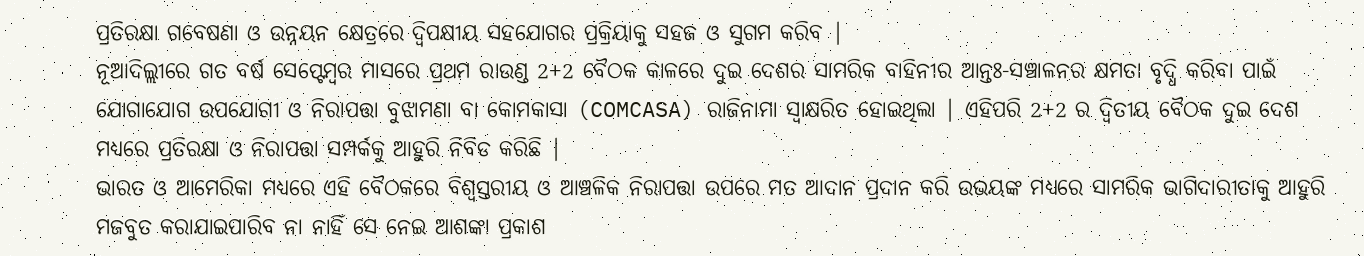ପ୍ରତିରକ୍ଷା ଗବେଷଣା ଓ ଉନ୍ନୟନ କ୍ଷେତ୍ରରେ ଦ୍ଵିପକ୍ଷୀୟ ସହଯୋଗର ପ୍ରକ୍ରିୟାକୁ ସହଜ ଓ ସୁଗମ କରିବ |
ନୂଆଦିଲ୍ଲୀରେ ଗତ ବର୍ଷ ସେପ୍ଟେମ୍ବର ମାସରେ ପ୍ରଥମ ରାଉଣ୍ଡ 2+2 ବୈଠକ କାଳରେ ଦୁଇ ଦେଶର ସାମରିକ ବାହିନୀର ଆନ୍ତଃ-ସଞ୍ଚାଳନର କ୍ଷମତା ବୃଦ୍ଧି କରିବା ପାଇଁ ଯୋଗାଯୋଗ ଉପଯୋଗୀ ଓ ନିରାପତ୍ତା ବୁଝାମଣା ବା କୋମକାସା (COMCASA) ରାଜିନାମା ସ୍ବାକ୍ଷରିତ ହୋଇଥିଲା | ଏହିପରି 2+2 ର ଦ୍ଵିତୀୟ ବୈଠକ ଦୁଇ ଦେଶ ମଧ୍ୟରେ ପ୍ରତିରକ୍ଷା ଓ ନିରାପତ୍ତା ସମ୍ପର୍କକୁ ଆହୁରି ନିବିଡ କରିଛି |
ଭାରତ ଓ ଆମେରିକା ମଧ୍ୟରେ ଏହି ବୈଠକରେ ବିଶ୍ଵସ୍ତରୀୟ ଓ ଆଞ୍ଚଳିକ ନିରାପତ୍ତା ଉପରେ ମତ ଆଦାନ ପ୍ରଦାନ କରି ଉଭୟଙ୍କ ମଧ୍ୟରେ ସାମରିକ ଭାଗିଦାରୀତାକୁ ଆହୁରି ମଜବୁତ କରାଯାଇପାରିବ ନା ନାହିଁ ସେ ନେଇ ଆଶଙ୍କା ପ୍ରକାଶ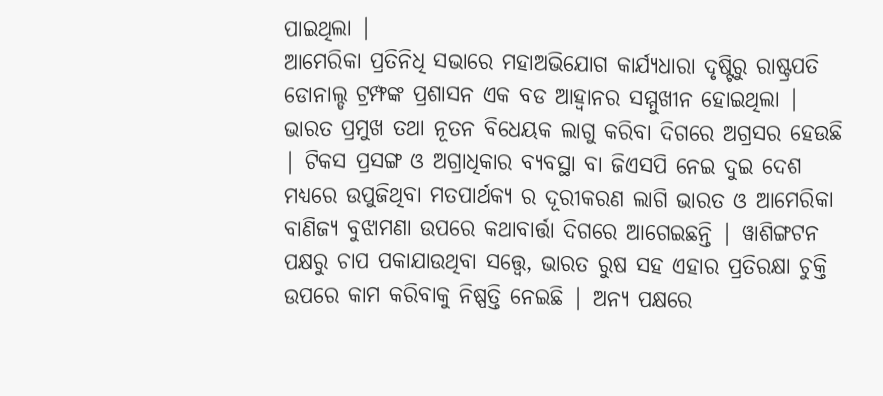ପାଇଥିଲା |
ଆମେରିକା ପ୍ରତିନିଧି ସଭାରେ ମହାଅଭିଯୋଗ କାର୍ଯ୍ୟଧାରା ଦୃଷ୍ଟିରୁ ରାଷ୍ଟ୍ରପତି ଡୋନାଲ୍ଡ ଟ୍ରମ୍ଫଙ୍କ ପ୍ରଶାସନ ଏକ ବଡ ଆହ୍ଵାନର ସମ୍ମୁଖୀନ ହୋଇଥିଲା | ଭାରତ ପ୍ରମୁଖ ତଥା ନୂତନ ବିଧେୟକ ଲାଗୁ କରିବା ଦିଗରେ ଅଗ୍ରସର ହେଉଛି | ଟିକସ ପ୍ରସଙ୍ଗ ଓ ଅଗ୍ରାଧିକାର ବ୍ୟବସ୍ଥା ବା ଜିଏସପି ନେଇ ଦୁଇ ଦେଶ ମଧ୍ୟରେ ଉପୁଜିଥିବା ମତପାର୍ଥକ୍ୟ ର ଦୂରୀକରଣ ଲାଗି ଭାରତ ଓ ଆମେରିକା ବାଣିଜ୍ୟ ବୁଝାମଣା ଉପରେ କଥାବାର୍ତ୍ତା ଦିଗରେ ଆଗେଇଛନ୍ତି | ୱାଶିଙ୍ଗଟନ ପକ୍ଷରୁ ଚାପ ପକାଯାଉଥିବା ସତ୍ତ୍ୱେ, ଭାରତ ରୁଷ ସହ ଏହାର ପ୍ରତିରକ୍ଷା ଚୁକ୍ତି ଉପରେ କାମ କରିବାକୁ ନିଷ୍ପତ୍ତି ନେଇଛି | ଅନ୍ୟ ପକ୍ଷରେ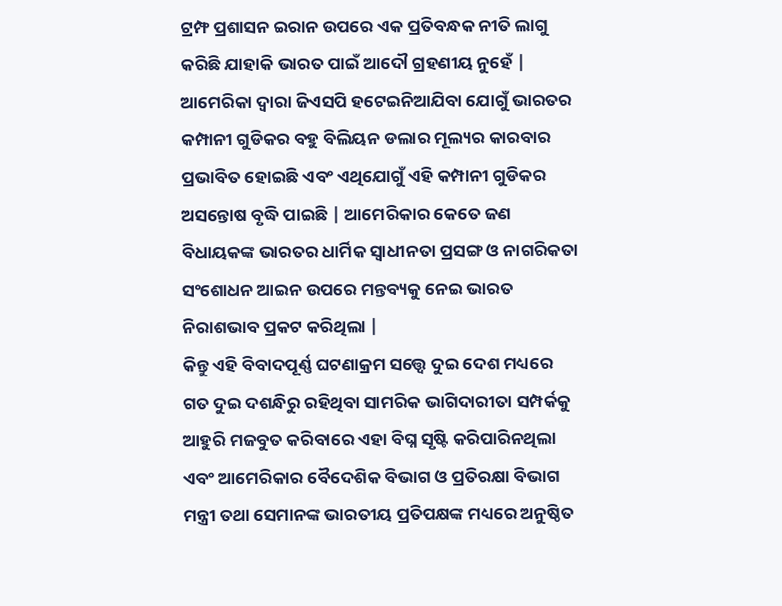ଟ୍ରମ୍ଫ ପ୍ରଶାସନ ଇରାନ ଉପରେ ଏକ ପ୍ରତିବନ୍ଧକ ନୀତି ଲାଗୁ କରିଛି ଯାହାକି ଭାରତ ପାଇଁ ଆଦୌ ଗ୍ରହଣୀୟ ନୁହେଁ |
ଆମେରିକା ଦ୍ଵାରା ଜିଏସପି ହଟେଇନିଆଯିବା ଯୋଗୁଁ ଭାରତର କମ୍ପାନୀ ଗୁଡିକର ବହୁ ବିଲିୟନ ଡଲାର ମୂଲ୍ୟର କାରବାର ପ୍ରଭାବିତ ହୋଇଛି ଏବଂ ଏଥିଯୋଗୁଁ ଏହି କମ୍ପାନୀ ଗୁଡିକର ଅସନ୍ତୋଷ ବୃଦ୍ଧି ପାଇଛି | ଆମେରିକାର କେତେ ଜଣ ବିଧାୟକଙ୍କ ଭାରତର ଧାର୍ମିକ ସ୍ଵାଧୀନତା ପ୍ରସଙ୍ଗ ଓ ନାଗରିକତା ସଂଶୋଧନ ଆଇନ ଉପରେ ମନ୍ତବ୍ୟକୁ ନେଇ ଭାରତ ନିରାଶଭାବ ପ୍ରକଟ କରିଥିଲା |
କିନ୍ତୁ ଏହି ବିବାଦପୂର୍ଣ୍ଣ ଘଟଣାକ୍ରମ ସତ୍ତ୍ୱେ ଦୁଇ ଦେଶ ମଧ୍ୟରେ ଗତ ଦୁଇ ଦଶନ୍ଧିରୁ ରହିଥିବା ସାମରିକ ଭାଗିଦାରୀତା ସମ୍ପର୍କକୁ ଆହୁରି ମଜବୁତ କରିବାରେ ଏହା ବିଘ୍ନ ସୃଷ୍ଟି କରିପାରିନଥିଲା ଏବଂ ଆମେରିକାର ବୈଦେଶିକ ବିଭାଗ ଓ ପ୍ରତିରକ୍ଷା ବିଭାଗ ମନ୍ତ୍ରୀ ତଥା ସେମାନଙ୍କ ଭାରତୀୟ ପ୍ରତିପକ୍ଷଙ୍କ ମଧ୍ୟରେ ଅନୁଷ୍ଠିତ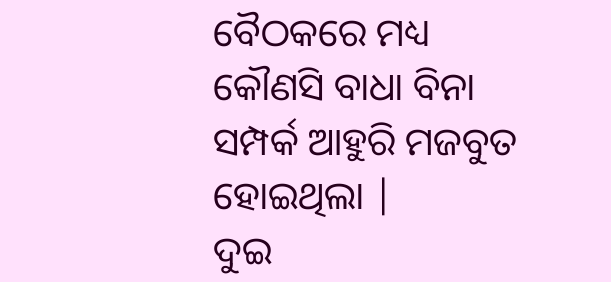ବୈଠକରେ ମଧ୍ୟ କୌଣସି ବାଧା ବିନା ସମ୍ପର୍କ ଆହୁରି ମଜବୁତ ହୋଇଥିଲା |
ଦୁଇ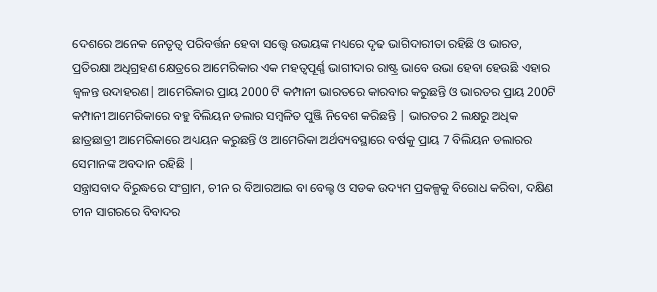ଦେଶରେ ଅନେକ ନେତୃତ୍ଵ ପରିବର୍ତ୍ତନ ହେବା ସତ୍ତ୍ୱେ ଉଭୟଙ୍କ ମଧ୍ୟରେ ଦୃଢ ଭାଗିଦାରୀତା ରହିଛି ଓ ଭାରତ, ପ୍ରତିରକ୍ଷା ଅଧିଗ୍ରହଣ କ୍ଷେତ୍ରରେ ଆମେରିକାର ଏକ ମହତ୍ବପୂର୍ଣ୍ଣ ଭାଗୀଦାର ରାଷ୍ଟ୍ର ଭାବେ ଉଭା ହେବା ହେଉଛି ଏହାର ଜ୍ଵଳନ୍ତ ଉଦାହରଣ| ଆମେରିକାର ପ୍ରାୟ 2000 ଟି କମ୍ପାନୀ ଭାରତରେ କାରବାର କରୁଛନ୍ତି ଓ ଭାରତର ପ୍ରାୟ 200ଟି କମ୍ପାନୀ ଆମେରିକାରେ ବହୁ ବିଲିୟନ ଡଲାର ସମ୍ବଳିତ ପୁଞ୍ଜି ନିବେଶ କରିଛନ୍ତି | ଭାରତର 2 ଲକ୍ଷରୁ ଅଧିକ ଛାତ୍ରଛାତ୍ରୀ ଆମେରିକାରେ ଅଧ୍ୟୟନ କରୁଛନ୍ତି ଓ ଆମେରିକା ଅର୍ଥବ୍ୟବସ୍ଥାରେ ବର୍ଷକୁ ପ୍ରାୟ 7 ବିଲିୟନ ଡଲାରର ସେମାନଙ୍କ ଅବଦାନ ରହିଛି |
ସନ୍ତ୍ରାସବାଦ ବିରୁଦ୍ଧରେ ସଂଗ୍ରାମ, ଚୀନ ର ବିଆରଆଇ ବା ବେଲ୍ଟ ଓ ସଡକ ଉଦ୍ୟମ ପ୍ରକଳ୍ପକୁ ବିରୋଧ କରିବା, ଦକ୍ଷିଣ ଚୀନ ସାଗରରେ ବିବାଦର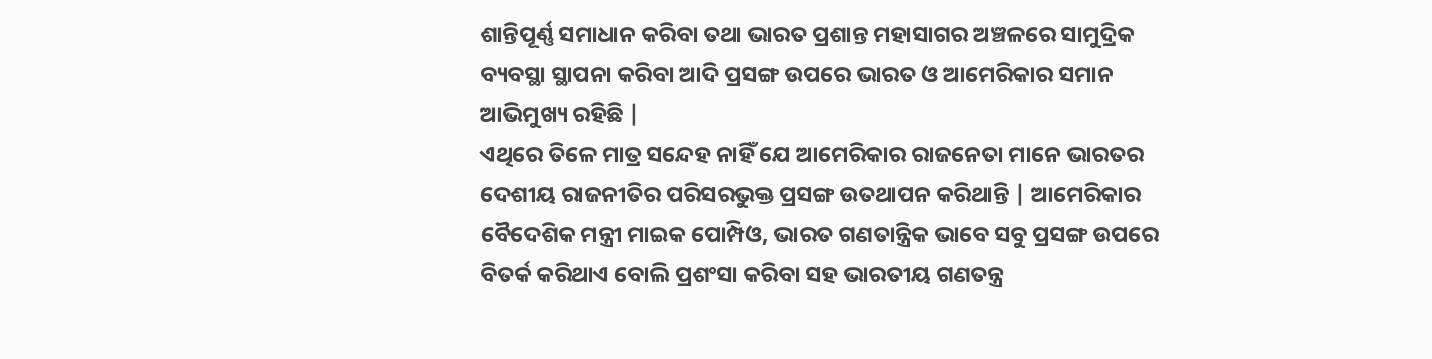ଶାନ୍ତିପୂର୍ଣ୍ଣ ସମାଧାନ କରିବା ତଥା ଭାରତ ପ୍ରଶାନ୍ତ ମହାସାଗର ଅଞ୍ଚଳରେ ସାମୁଦ୍ରିକ ବ୍ୟବସ୍ଥା ସ୍ଥାପନା କରିବା ଆଦି ପ୍ରସଙ୍ଗ ଉପରେ ଭାରତ ଓ ଆମେରିକାର ସମାନ ଆଭିମୁଖ୍ୟ ରହିଛି |
ଏଥିରେ ତିଳେ ମାତ୍ର ସନ୍ଦେହ ନାହିଁ ଯେ ଆମେରିକାର ରାଜନେତା ମାନେ ଭାରତର ଦେଶୀୟ ରାଜନୀତିର ପରିସରଭୁକ୍ତ ପ୍ରସଙ୍ଗ ଉତଥାପନ କରିଥାନ୍ତି | ଆମେରିକାର ବୈଦେଶିକ ମନ୍ତ୍ରୀ ମାଇକ ପୋମ୍ପିଓ, ଭାରତ ଗଣତାନ୍ତ୍ରିକ ଭାବେ ସବୁ ପ୍ରସଙ୍ଗ ଉପରେ ବିତର୍କ କରିଥାଏ ବୋଲି ପ୍ରଶଂସା କରିବା ସହ ଭାରତୀୟ ଗଣତନ୍ତ୍ର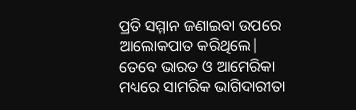ପ୍ରତି ସମ୍ମାନ ଜଣାଇବା ଉପରେ ଆଲୋକପାତ କରିଥିଲେ|
ତେବେ ଭାରତ ଓ ଆମେରିକା ମଧ୍ୟରେ ସାମରିକ ଭାଗିଦାରୀତା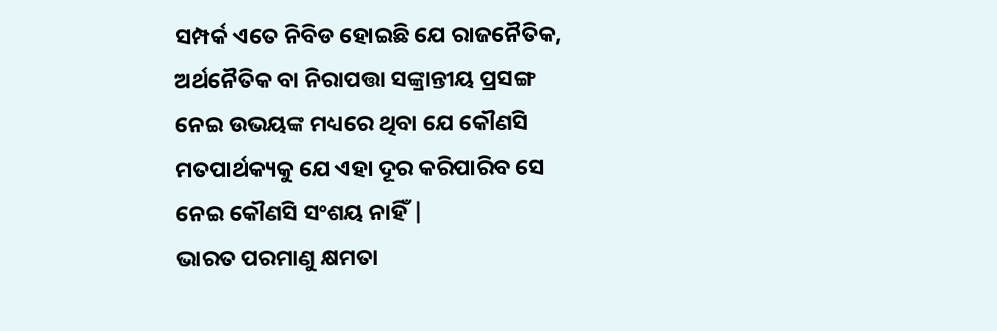ସମ୍ପର୍କ ଏତେ ନିବିଡ ହୋଇଛି ଯେ ରାଜନୈତିକ, ଅର୍ଥନୈତିକ ବା ନିରାପତ୍ତା ସଙ୍କ୍ରାନ୍ତୀୟ ପ୍ରସଙ୍ଗ ନେଇ ଉଭୟଙ୍କ ମଧ୍ୟରେ ଥିବା ଯେ କୌଣସି ମତପାର୍ଥକ୍ୟକୁ ଯେ ଏହା ଦୂର କରିପାରିବ ସେ ନେଇ କୌଣସି ସଂଶୟ ନାହିଁ |
ଭାରତ ପରମାଣୁ କ୍ଷମତା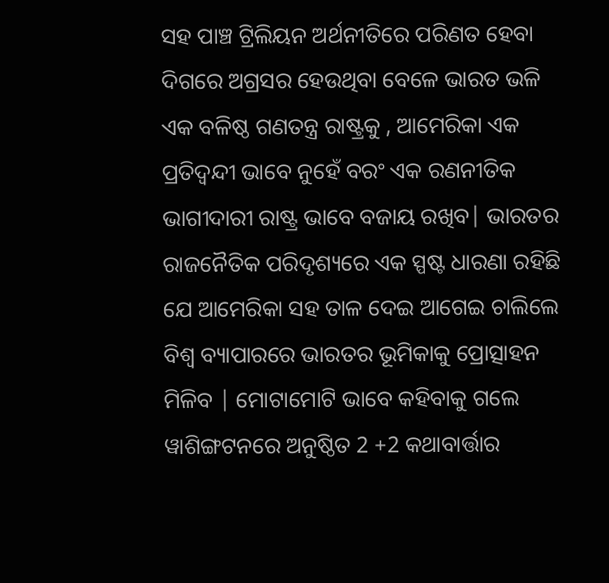ସହ ପାଞ୍ଚ ଟ୍ରିଲିୟନ ଅର୍ଥନୀତିରେ ପରିଣତ ହେବା ଦିଗରେ ଅଗ୍ରସର ହେଉଥିବା ବେଳେ ଭାରତ ଭଳି ଏକ ବଳିଷ୍ଠ ଗଣତନ୍ତ୍ର ରାଷ୍ଟ୍ରକୁ , ଆମେରିକା ଏକ ପ୍ରତିଦ୍ଵନ୍ଦୀ ଭାବେ ନୁହେଁ ବରଂ ଏକ ରଣନୀତିକ ଭାଗୀଦାରୀ ରାଷ୍ଟ୍ର ଭାବେ ବଜାୟ ରଖିବ| ଭାରତର ରାଜନୈତିକ ପରିଦୃଶ୍ୟରେ ଏକ ସ୍ପଷ୍ଟ ଧାରଣା ରହିଛି ଯେ ଆମେରିକା ସହ ତାଳ ଦେଇ ଆଗେଇ ଚାଲିଲେ ବିଶ୍ଵ ବ୍ୟାପାରରେ ଭାରତର ଭୂମିକାକୁ ପ୍ରୋତ୍ସାହନ ମିଳିବ | ମୋଟାମୋଟି ଭାବେ କହିବାକୁ ଗଲେ ୱାଶିଙ୍ଗଟନରେ ଅନୁଷ୍ଠିତ 2 +2 କଥାବାର୍ତ୍ତାର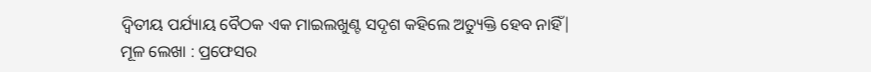ଦ୍ଵିତୀୟ ପର୍ଯ୍ୟାୟ ବୈଠକ ଏକ ମାଇଲଖୁଣ୍ଟ ସଦୃଶ କହିଲେ ଅତ୍ୟୁକ୍ତି ହେବ ନାହିଁ|
ମୂଳ ଲେଖା : ପ୍ରଫେସର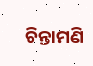ଚିନ୍ତାମଣି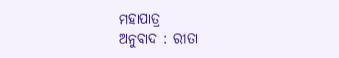ମହାପାତ୍ର
ଅନୁବାଦ : ରୀତା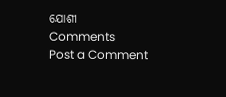ଯୋଶୀ
Comments
Post a Comment